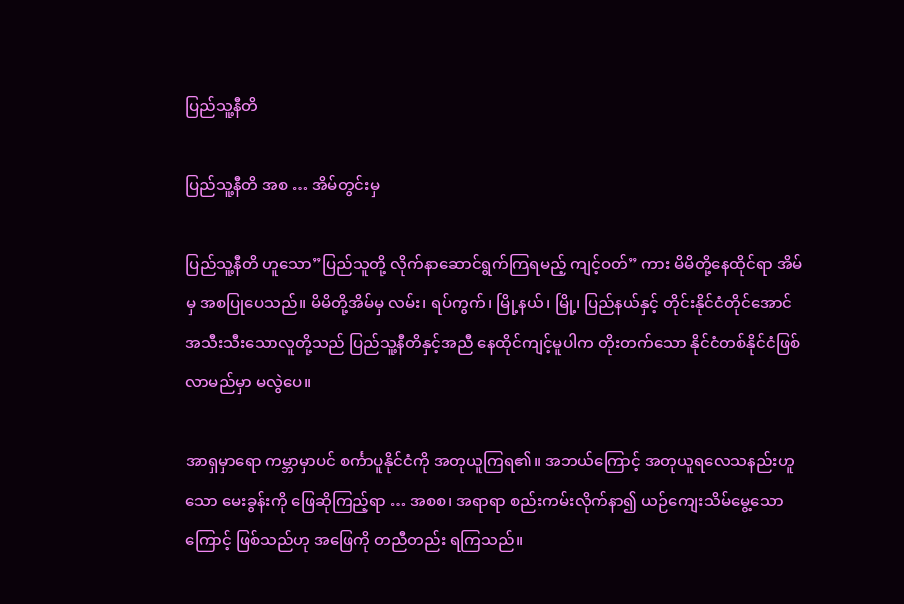ပြည်သူ့နီတိ

ပြည်သူ့နီတိ အစ … အိမ်တွင်းမှ

ပြည်သူ့နီတိ ဟူသော”ပြည်သူတို့ လိုက်နာဆောင်ရွက်ကြရမည့် ကျင့်ဝတ်” ကား မိမိတို့နေထိုင်ရာ အိမ်မှ အစပြုပေသည်။ မိမိတို့အိမ်မှ လမ်း၊ ရပ်ကွက်၊ မြို့နယ်၊ မြို့၊ ပြည်နယ်နှင့် တိုင်းနိုင်ငံတိုင်အောင် အသီးသီးသောလူတို့သည် ပြည်သူ့နီတိနှင့်အညီ နေထိုင်ကျင့်မူပါက တိုးတက်သော နိုင်ငံတစ်နိုင်ငံဖြစ်လာမည်မှာ မလွဲပေ။

အာရှမှာရော ကမ္ဘာမှာပင် စင်္ကာပူနိုင်ငံကို အတုယူကြရ၏။ အဘယ်ကြောင့် အတုယူရလေသနည်းဟူသော မေးခွန်းကို ဖြေဆိုကြည့်ရာ … အစစ၊ အရာရာ စည်းကမ်းလိုက်နာ၍ ယဉ်ကျေးသိမ်မွေ့သောကြောင့် ဖြစ်သည်ဟု အဖြေကို တညီတည်း ရကြသည်။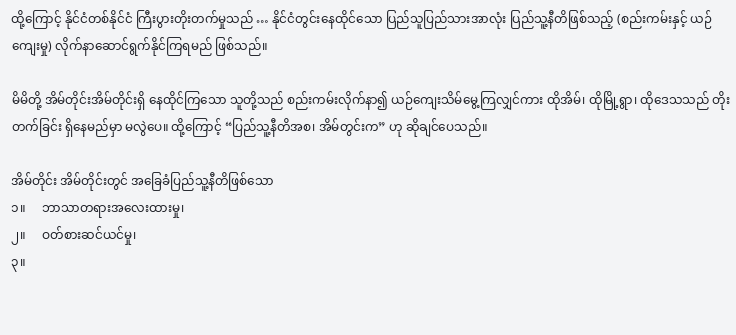ထို့ကြောင့် နိုင်ငံတစ်နိုင်ငံ ကြီးပွားတိုးတက်မှုသည် … နိုင်ငံတွင်းနေထိုင်သော ပြည်သူပြည်သားအာလုံး ပြည်သူ့နီတိဖြစ်သည့် (စည်းကမ်းနှင့် ယဉ်ကျေးမှု) လိုက်နာဆောင်ရွက်နိုင်ကြရမည် ဖြစ်သည်။

မိမိတို့ အိမ်တိုင်းအိမ်တိုင်းရှိ နေထိုင်ကြသော သူတို့သည် စည်းကမ်းလိုက်နာ၍ ယဉ်ကျေးသိမ်မွေ့ကြလျှင်ကား ထိုအိမ်၊ ထိုမြို့ရွာ၊ ထိုဒေသသည် တိုးတက်ခြင်း ရှိနေမည်မှာ မလွဲပေ။ ထို့ကြောင့် “ပြည်သူ့နီတိအစ၊ အိမ်တွင်းက” ဟု ဆိုချင်ပေသည်။

အိမ်တိုင်း အိမ်တိုင်းတွင် အခြေခံပြည်သူ့နီတိဖြစ်သော
၁။     ဘာသာတရားအလေးထားမှု၊
၂။     ဝတ်စားဆင်ယင်မှု၊
၃။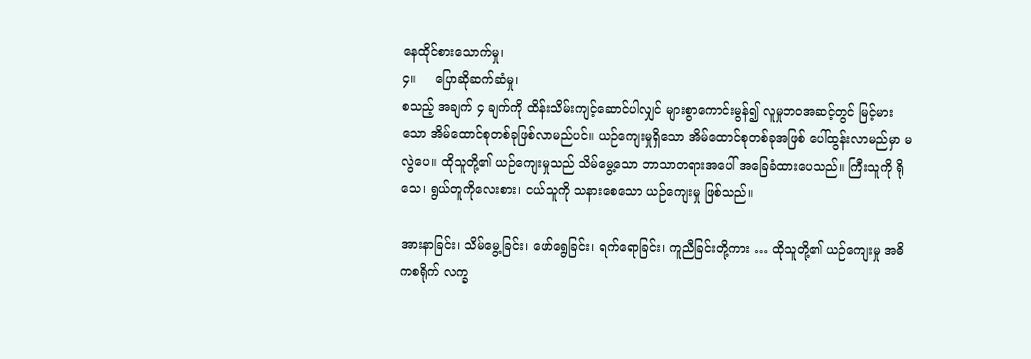နေထိုင်စားသောက်မှု၊
၄။     ပြောဆိုဆက်ဆံမှု၊
စသည့် အချက် ၄ ချက်ကို ထိန်းသိမ်းကျင့်ဆောင်ပါလျှင် များစွာကောင်းမွန်၍ လူမှုဘဝအဆင့်တွင် မြင့်မားသော အိမ်ထောင်စုတစ်ခုဖြစ်လာမည်ပင်။ ယဉ်ကျေးမှုရှိသော အိမ်ထောင်စုတစ်ခုအဖြစ် ပေါ်ထွန်းလာမည်မှာ မလွဲပေ။ ထိုသူတို့၏ ယဉ်ကျေးမှုသည် သိမ်မွေ့သော ဘာသာတရားအပေါ် အခြေခံထားပေသည်။ ကြီးသူကို ရိုသေ၊ ရွယ်တူကိုလေးစား၊ ငယ်သူကို သနားစေသော ယဉ်ကျေးမှု ဖြစ်သည်။

အားနာခြင်း၊ သိမ်မွေ့ခြင်း၊ ဖော်ရွေခြင်း၊ ရက်ရောခြင်း၊ ကူညီခြင်းတို့ကား … ထိုသူတို့၏ ယဉ်ကျေးမှု အဓိကစရိုက် လက္ခ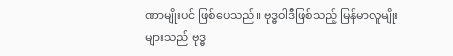ဏာမျိုးပင် ဖြစ်ပေသည်။ ဗုဒ္ဓဝါဒီဖြစ်သည့် မြန်မာလူမျိုးများသည် ဗုဒ္ဓ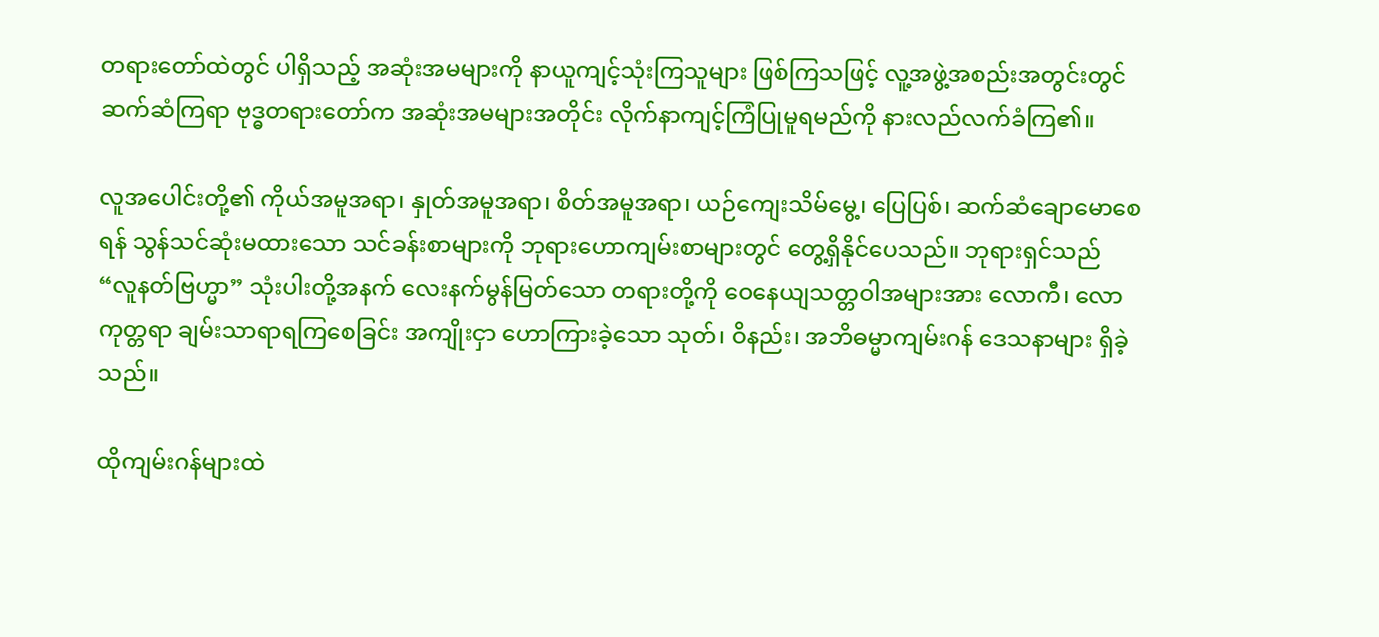တရားတော်ထဲတွင် ပါရှိသည့် အဆုံးအမများကို နာယူကျင့်သုံးကြသူများ ဖြစ်ကြသဖြင့် လူ့အဖွဲ့အစည်းအတွင်းတွင် ဆက်ဆံကြရာ ဗုဒ္ဓတရားတော်က အဆုံးအမများအတိုင်း လိုက်နာကျင့်ကြံပြုမူရမည်ကို နားလည်လက်ခံကြ၏။

လူအပေါင်းတို့၏ ကိုယ်အမူအရာ၊ နှုတ်အမူအရာ၊ စိတ်အမူအရာ၊ ယဉ်ကျေးသိမ်မွေ့၊ ပြေပြစ်၊ ဆက်ဆံချောမောစေရန် သွန်သင်ဆုံးမထားသော သင်ခန်းစာများကို ဘုရားဟောကျမ်းစာများတွင် တွေ့ရှိနိုင်ပေသည်။ ဘုရားရှင်သည် “လူနတ်ဗြဟ္မာ” သုံးပါးတို့အနက် လေးနက်မွန်မြတ်သော တရားတို့ကို ဝေနေယျသတ္တဝါအများအား လောကီ၊ လောကုတ္တရာ ချမ်းသာရာရကြစေခြင်း အကျိုးငှာ ဟောကြားခဲ့သော သုတ်၊ ဝိနည်း၊ အဘိဓမ္မာကျမ်းဂန် ဒေသနာများ ရှိခဲ့သည်။

ထိုကျမ်းဂန်များထဲ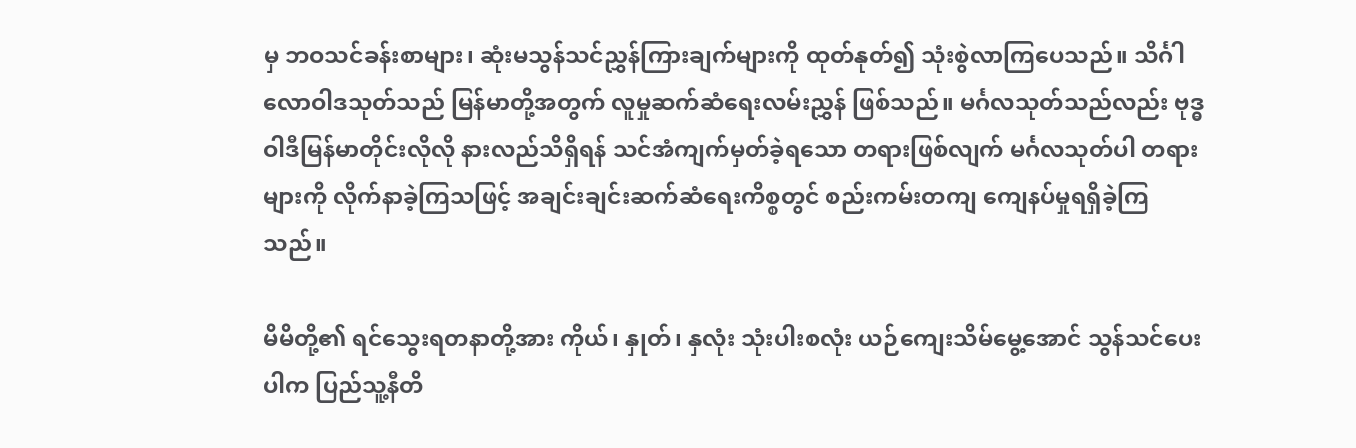မှ ဘဝသင်ခန်းစာများ၊ ဆုံးမသွန်သင်ညွှန်ကြားချက်များကို ထုတ်နုတ်၍ သုံးစွဲလာကြပေသည်။ သိင်္ဂါလောဝါဒသုတ်သည် မြန်မာတို့အတွက် လူမှုဆက်ဆံရေးလမ်းညွှန် ဖြစ်သည်။ မင်္ဂလသုတ်သည်လည်း ဗုဒ္ဓဝါဒီမြန်မာတိုင်းလိုလို နားလည်သိရှိရန် သင်အံကျက်မှတ်ခဲ့ရသော တရားဖြစ်လျက် မင်္ဂလသုတ်ပါ တရားများကို လိုက်နာခဲ့ကြသဖြင့် အချင်းချင်းဆက်ဆံရေးကိစ္စတွင် စည်းကမ်းတကျ ကျေနပ်မှုရရှိခဲ့ကြသည်။

မိမိတို့၏ ရင်သွေးရတနာတို့အား ကိုယ်၊ နှုတ်၊ နှလုံး သုံးပါးစလုံး ယဉ်ကျေးသိမ်မွေ့အောင် သွန်သင်ပေးပါက ပြည်သူ့နီတိ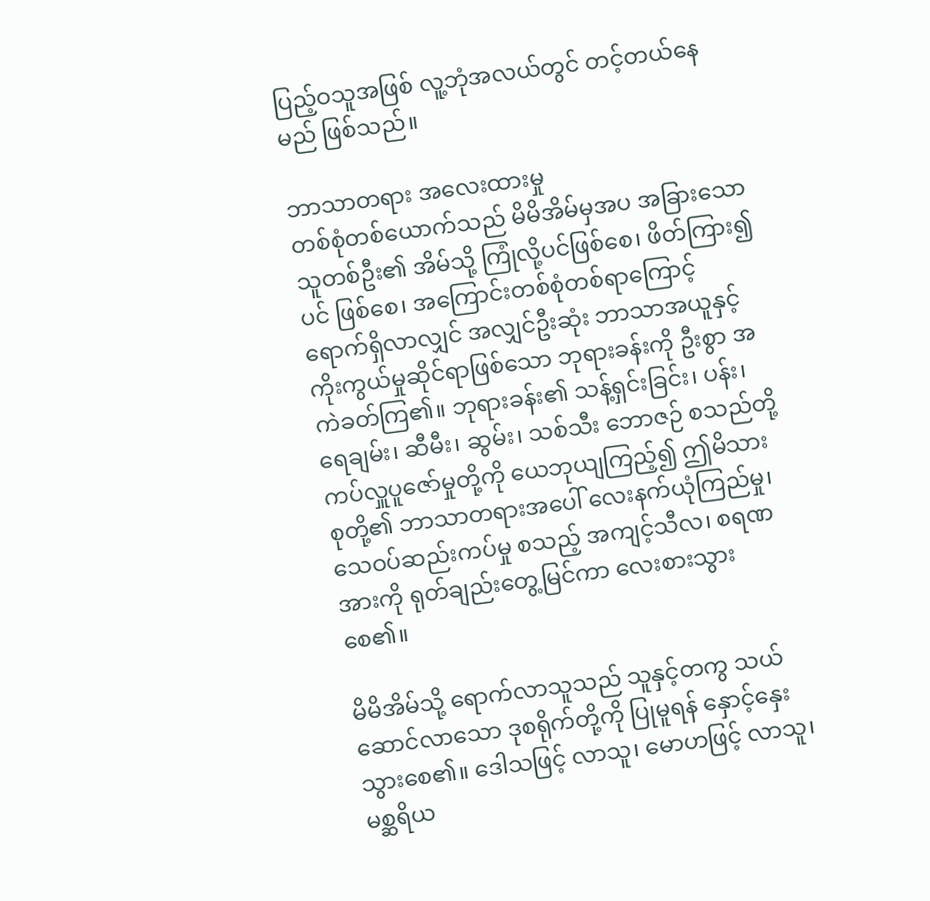ပြည့်ဝသူအဖြစ် လူ့ဘုံအလယ်တွင် တင့်တယ်နေမည် ဖြစ်သည်။

ဘာသာတရား အလေးထားမှု
တစ်စုံတစ်ယောက်သည် မိမိအိမ်မှအပ အခြားသောသူတစ်ဦး၏ အိမ်သို့ ကြုံလို့ပင်ဖြစ်စေ၊ ဖိတ်ကြား၍ပင် ဖြစ်စေ၊ အကြောင်းတစ်စုံတစ်ရာကြောင့် ရောက်ရှိလာလျှင် အလျှင်ဦးဆုံး ဘာသာအယူနှင့် ကိုးကွယ်မှုဆိုင်ရာဖြစ်သော ဘုရားခန်းကို ဦးစွာ အကဲခတ်ကြ၏။ ဘုရားခန်း၏ သန့်ရှင်းခြင်း၊ ပန်း၊ ရေချမ်း၊ ဆီမီး၊ ဆွမ်း၊ သစ်သီး ဘောဇဉ် စသည်တို့ ကပ်လှူပူဇော်မှုတို့ကို ယေဘုယျကြည့်၍ ဤမိသားစုတို့၏ ဘာသာတရားအပေါ် လေးနက်ယုံကြည်မှု၊ သေဝပ်ဆည်းကပ်မှု စသည့် အကျင့်သီလ၊ စရဏအားကို ရုတ်ချည်းတွေ့မြင်ကာ လေးစားသွားစေ၏။

မိမိအိမ်သို့ ရောက်လာသူသည် သူနှင့်တကွ သယ်ဆောင်လာသော ဒုစရိုက်တို့ကို ပြုမူရန် နှောင့်နှေးသွားစေ၏။ ဒေါသဖြင့် လာသူ၊ မောဟဖြင့် လာသူ၊ မစ္ဆရိယ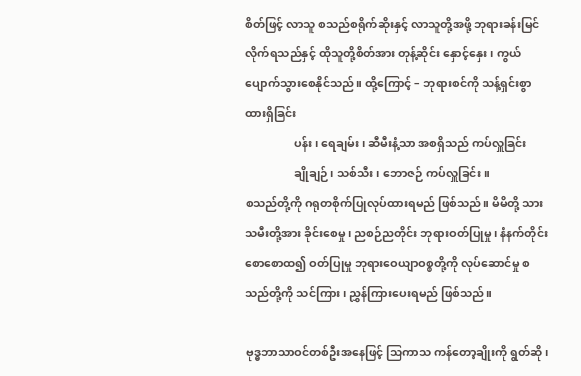စိတ်ဖြင့် လာသူ စသည်စရိုက်ဆိုးနှင့် လာသူတို့အဖို့ ဘုရားခန်းမြင်လိုက်ရသည်နှင့် ထိုသူတို့စိတ်အား တုန့်ဆိုင်း နှောင့်နှေး၊ ကွယ်ပျောက်သွားစေနိုင်သည်။ ထို့ကြောင့် – ဘုရားစင်ကို သန့်ရှင်းစွာ ထားရှိခြင်း
                 ပန်း၊ ရေချမ်း၊ ဆီမီးနံ့သာ အစရှိသည် ကပ်လှူခြင်း
                 ချိုချဉ်၊ သစ်သီး၊ ဘောဇဉ် ကပ်လှူခြင်း။
စသည်တို့ကို ဂရုတစိုက်ပြုလုပ်ထားရမည် ဖြစ်သည်။ မိမိတို့ သားသမီးတို့အား ခိုင်းစေမှု၊ ညစဉ်ညတိုင်း ဘုရားဝတ်ပြုမှု၊ နံနက်တိုင်း စောစောထ၍ ဝတ်ပြုမှု ဘုရားဝေယျာဝစ္စတို့ကို လုပ်ဆောင်မှု စသည်တို့ကို သင်ကြား၊ ညွှန်ကြားပေးရမည် ဖြစ်သည်။

ဗုဒ္ဓဘာသာဝင်တစ်ဦးအနေဖြင့် သြကာသ ကန်တော့ချိုးကို ရွတ်ဆို၊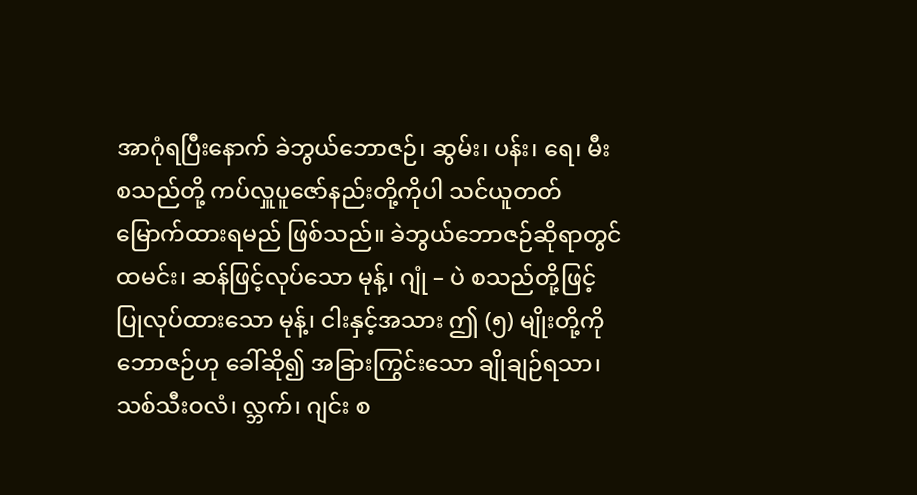အာဂုံရပြီးနောက် ခဲဘွယ်ဘောဇဉ်၊ ဆွမ်း၊ ပန်း၊ ရေ၊ မီး စသည်တို့ ကပ်လှူပူဇော်နည်းတို့ကိုပါ သင်ယူတတ်မြောက်ထားရမည် ဖြစ်သည်။ ခဲဘွယ်ဘောဇဉ်ဆိုရာတွင် ထမင်း၊ ဆန်ဖြင့်လုပ်သော မုန့်၊ ဂျုံ – ပဲ စသည်တို့ဖြင့် ပြုလုပ်ထားသော မုန့်၊ ငါးနှင့်အသား ဤ (၅) မျိုးတို့ကို ဘောဇဉ်ဟု ခေါ်ဆို၍ အခြားကြွင်းသော ချိုချဉ်ရသာ၊ သစ်သီးဝလံ၊ လ္ဘက်၊ ဂျင်း စ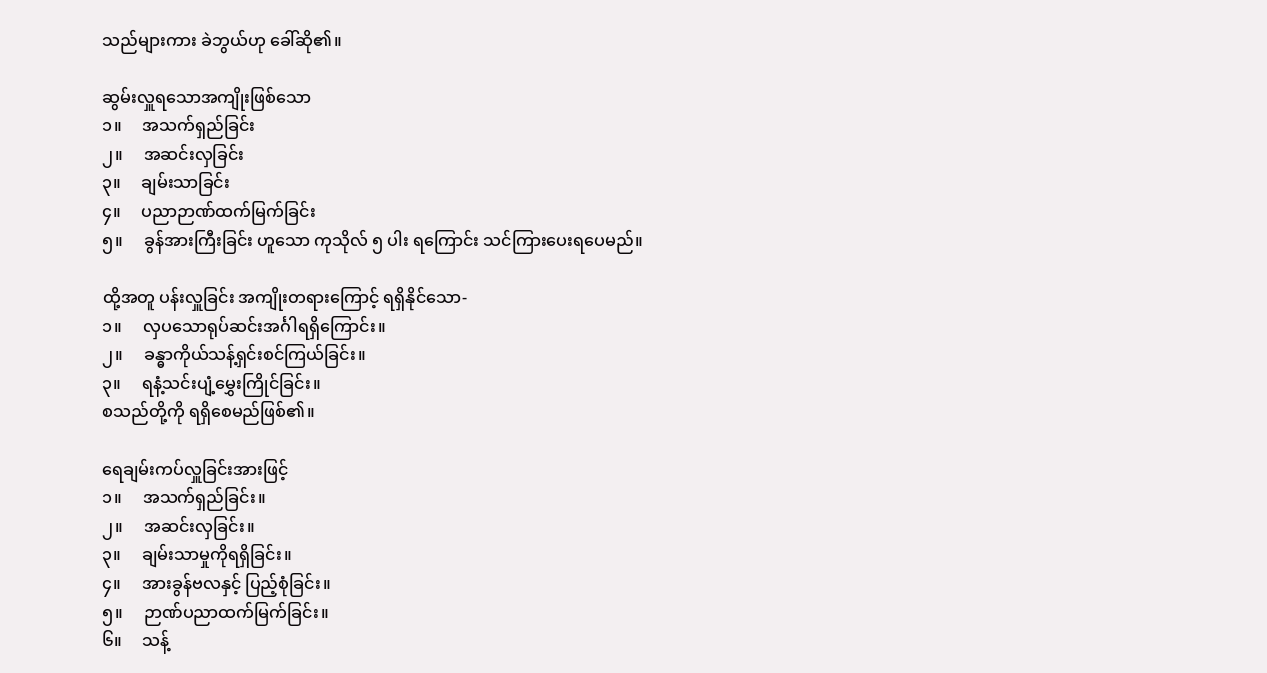သည်များကား ခဲဘွယ်ဟု ခေါ်ဆို၏။

ဆွမ်းလှူရသောအကျိုးဖြစ်သော
၁။     အသက်ရှည်ခြင်း
၂။     အဆင်းလှခြင်း
၃။     ချမ်းသာခြင်း
၄။     ပညာဉာဏ်ထက်မြက်ခြင်း
၅။     ခွန်အားကြီးခြင်း ဟူသော ကုသိုလ် ၅ ပါး ရကြောင်း သင်ကြားပေးရပေမည်။

ထို့အတူ ပန်းလှူခြင်း အကျိုးတရားကြောင့် ရရှိနိုင်သော-
၁။     လှပသောရုပ်ဆင်းအင်္ဂါရရှိကြောင်း။
၂။     ခန္ဓာကိုယ်သန့်ရှင်းစင်ကြယ်ခြင်း။
၃။     ရနံ့သင်းပျံ့မွှေးကြိုင်ခြင်း။
စသည်တို့ကို ရရှိစေမည်ဖြစ်၏။

ရေချမ်းကပ်လှူခြင်းအားဖြင့်
၁။     အသက်ရှည်ခြင်း။
၂။     အဆင်းလှခြင်း။
၃။     ချမ်းသာမှုကိုရရှိခြင်း။
၄။     အားခွန်ဗလနှင့် ပြည့်စုံခြင်း။
၅။     ဉာဏ်ပညာထက်မြက်ခြင်း။
၆။     သန့်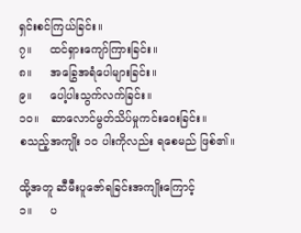ရှင်းစင်ကြယ်ခြင်း။
၇။     ထင်ရှားကျော်ကြားခြင်း။
၈။     အခြွေအရံပေါများခြင်း။
၉။     ပေါ့ပါးသွက်လက်ခြင်း။
၁၀။   ဆာလောင်မွတ်သိပ်မှုကင်းဝေးခြင်း။
စသည့်အကျိုး ၁၀ ပါးကိုလည်း ရစေမည် ဖြစ်၏။

ထို့အတူ ဆီမီးပူဇော်ရခြင်းအကျိုးကြောင့်
၁။     ပ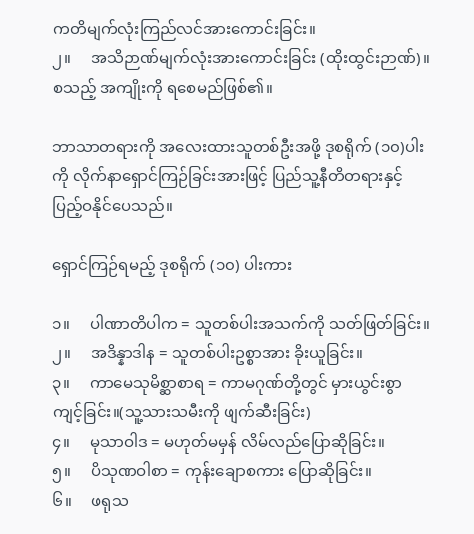ကတိမျက်လုံးကြည်လင်အားကောင်းခြင်း။
၂။     အသိဉာဏ်မျက်လုံးအားကောင်းခြင်း (ထိုးထွင်းဉာဏ်)။
စသည့် အကျိုးကို ရစေမည်ဖြစ်၏။

ဘာသာတရားကို အလေးထားသူတစ်ဦးအဖို့ ဒုစရိုက် (၁၀)ပါးကို လိုက်နာရှောင်ကြဉ်ခြင်းအားဖြင့် ပြည်သူ့နီတိတရားနှင့် ပြည့်ဝနိုင်ပေသည်။

ရှောင်ကြဉ်ရမည့် ဒုစရိုက် (၁၀) ပါးကား

၁။     ပါဏာတိပါက = သူတစ်ပါးအသက်ကို သတ်ဖြတ်ခြင်း။
၂။     အဒိန္နာဒါန = သူတစ်ပါးဥစ္စာအား ခိုးယူခြင်း။
၃။     ကာမေသုမိစ္ဆာစာရ = ကာမဂုဏ်တို့တွင် မှားယွင်းစွာ ကျင့်ခြင်း။(သူ့သားသမီးကို ဖျက်ဆီးခြင်း)
၄။     မုသာဝါဒ = မဟုတ်မမှန် လိမ်လည်ပြောဆိုခြင်း။
၅။     ပိသုဏဝါစာ = ကုန်းချောစကား ပြောဆိုခြင်း။
၆။     ဖရုသ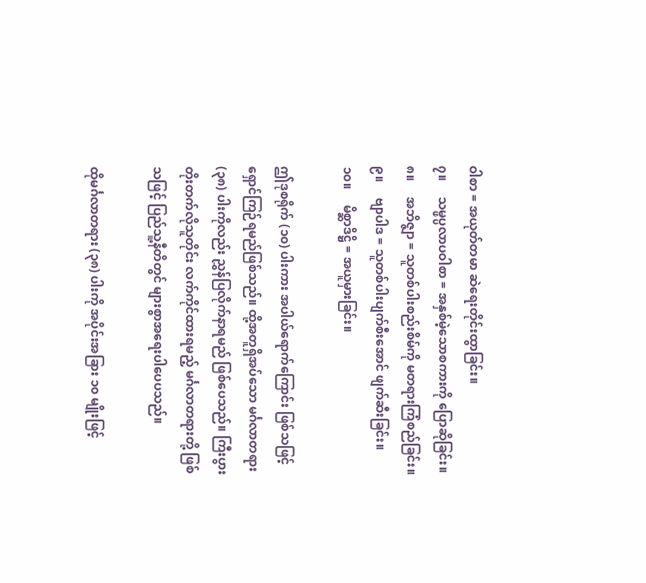ဝါစာ = အယုတ်တမာ ဆဲရေးတိုင်းထွာခြင်း။
၇။     သမ္ဖပ္ပလာပဝါစာ = အနှစ်မဲ့သောစကားကို ပြောဆိုခြင်း။
၈။     အဘိဇ္ဇျာ = သူတစ်ပါးစည်းစိမ်ကို မတရားကြံစည်ခြင်း။
၉။     ဗျာပါဒ = သူတစ်ပါးပျက်စီးအောင် ဖျက်ဆီးခြင်း။
၁၀။     မိစ္ဆာဒိဋ္ဌိ = အယူမှားခြင်း။

ဤဒုစရိုက် (၁၀) ပါးကား အပါယ်ရောက်ကြောင်း ဖြစ်သဖြင့် ရှောင်ကြဉ်ရမည်ဖြစ်သည်။ ထို့အတူရှိအပ်သော မင်္ဂလာတရား (၃၈) ပါးကိုလည်း ညွှန်ပြလိုက်နာရမည် ဖြစ်ပေသည်။ ကြီးပွားတိုးတက်လိုသူတိုင်း လက်ကိုင်ထားရမည့် မင်္ဂလာတရားတို့ ဖြစ်သဖြင့် ပြည်သူ့နီတိတွင် များစွာအရေးပါပေပသည်။

ထိုမင်္ဂလာတရား (၃၈) ပါးကို အပိုင်းအခြား ၁၀ မျိုးဖြင့်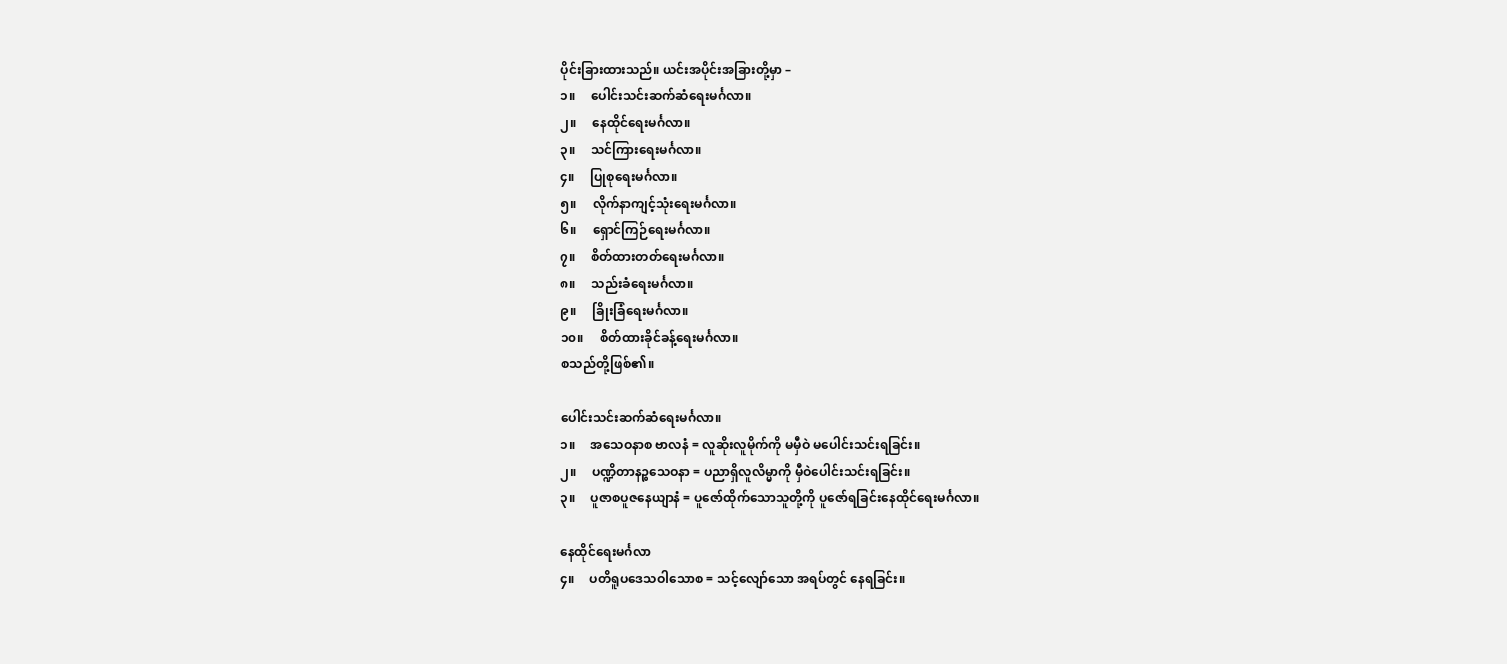ပိုင်းခြားထားသည်။ ယင်းအပိုင်းအခြားတို့မှာ –
၁။     ပေါင်းသင်းဆက်ဆံရေးမင်္ဂလာ။
၂။     နေထိုင်ရေးမင်္ဂလာ။
၃။     သင်ကြားရေးမင်္ဂလာ။
၄။     ပြုစုရေးမင်္ဂလာ။
၅။     လိုက်နာကျင့်သုံးရေးမင်္ဂလာ။
၆။     ရှောင်ကြဉ်ရေးမင်္ဂလာ။
၇။     စိတ်ထားတတ်ရေးမင်္ဂလာ။
၈။     သည်းခံရေးမင်္ဂလာ။
၉။     ခြိုးခြံရေးမင်္ဂလာ။
၁၀။     စိတ်ထားခိုင်ခန့်ရေးမင်္ဂလာ။
စသည်တို့ဖြစ်၏။

ပေါင်းသင်းဆက်ဆံရေးမင်္ဂလာ။
၁။     အသေဝနာစ ဗာလနံ = လူဆိုးလူမိုက်ကို မမှီဝဲ မပေါင်းသင်းရခြင်း။
၂။     ပဏ္ဍိတာနဉ္စသေဝနာ = ပညာရှိလူလိမ္မာကို မှီဝဲပေါင်းသင်းရခြင်း။
၃။     ပူဇာစပူဇနေယျာနံ = ပူဇော်ထိုက်သောသူတို့ကို ပူဇော်ရခြင်းနေထိုင်ရေးမင်္ဂလာ။

နေထိုင်ရေးမင်္ဂလာ
၄။     ပတိရူပဒေသဝါသောစ = သင့်လျော်သော အရပ်တွင် နေရခြင်း။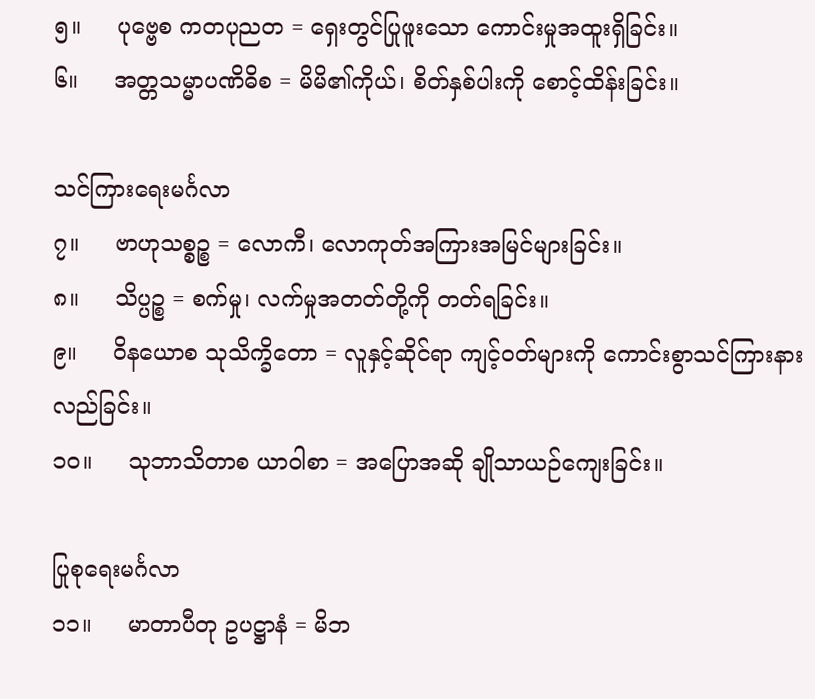၅။     ပုဗ္ဗေစ ကတပုညတ = ရှေးတွင်ပြုဖူးသော ကောင်းမှုအထူးရှိခြင်း။
၆။     အတ္တသမ္မာပဏိဓိစ = မိမိ၏ကိုယ်၊ စိတ်နှစ်ပါးကို စောင့်ထိန်းခြင်း။

သင်ကြားရေးမင်္ဂလာ
၇။     ဗာဟုသစ္စဉ္စ = လောကီ၊ လောကုတ်အကြားအမြင်များခြင်း။
၈။     သိပ္ပဉ္စ = စက်မှု၊ လက်မှုအတတ်တို့ကို တတ်ရခြင်း။
၉။     ဝိနယောစ သုသိက္ခိတော = လူနှင့်ဆိုင်ရာ ကျင့်ဝတ်များကို ကောင်းစွာသင်ကြားနားလည်ခြင်း။
၁၀။     သုဘာသိတာစ ယာဝါစာ = အပြောအဆို ချိုသာယဉ်ကျေးခြင်း။

ပြုစုရေးမင်္ဂလာ
၁၁။     မာတာပီတု ဥပဋ္ဌာနံ = မိဘ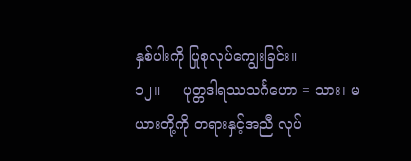နှစ်ပါးကို ပြုစုလုပ်ကျွေးခြင်း။
၁၂။     ပုတ္တဒါရဿသင်္ဂဟော = သား၊ မယားတို့ကို တရားနှင့်အညီ လုပ်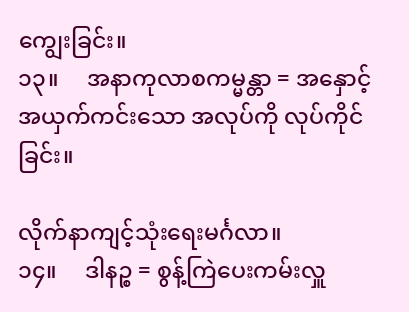ကျွေးခြင်း။
၁၃။     အနာကုလာစကမ္မန္တာ = အနှောင့်အယှက်ကင်းသော အလုပ်ကို လုပ်ကိုင်ခြင်း။

လိုက်နာကျင့်သုံးရေးမင်္ဂလာ။
၁၄။     ဒါနဉ္စ = စွန့်ကြဲပေးကမ်းလှူ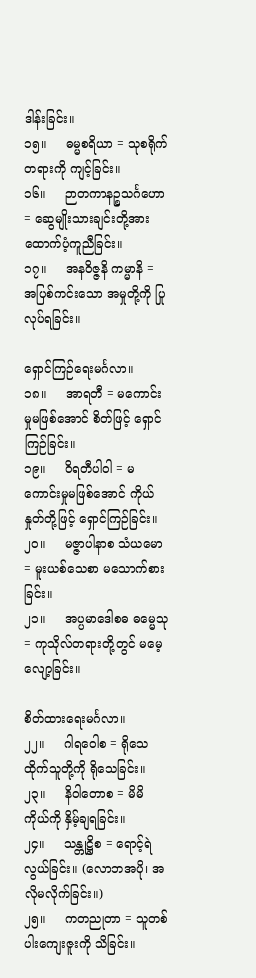ဒါန်းခြင်း။
၁၅။     ဓမ္မစရိယာ = သုစရိုက်တရားကို ကျင့်ခြင်း။
၁၆။     ဉာတကာနဉ္စသင်္ဂဟော = ဆွေမျိုးသားချင်းတို့အား ထောက်ပံ့ကူညီခြင်း။
၁၇။     အနဝိဇ္ဇနိ ကမ္မာနိ = အပြစ်ကင်းသော အမှုတို့ကို ပြုလုပ်ရခြင်း။

ရှောင်ကြဉ်ရေးမင်္ဂလာ။
၁၈။     အာရတီ = မကောင်းမှုမဖြစ်အောင် စိတ်ဖြင့် ရှောင်ကြဉ်ခြင်း။
၁၉။     ဝိရတီပါဝါ = မကောင်းမှုမဖြစ်အောင် ကိုယ်နှုတ်တို့ဖြင့် ရှောင်ကြဉ်ခြင်း။
၂၀။     မဇ္ဇာပါနာစ သံယမော = မူးယစ်သေစာ မသောက်စားခြင်း။
၂၁။     အပ္ပမာဒေါစဓ ဓမ္မေသု = ကုသိုလ်တရားတို့တွင် မမေ့လျော့ခြင်း။

စိတ်ထားရေးမင်္ဂလာ။
၂၂။     ဂါရဝေါစ = ရိုသေထိုက်သူတို့ကို ရိုသေခြင်း။
၂၃။     နိဝါတောစ = မိမိကိုယ်ကို နှိမ့်ချရခြင်း။
၂၄။     သန္တုဋ္ဌိစ = ရောင့်ရဲလွယ်ခြင်း။ (လောဘအပို၊ အလိုမလိုက်ခြင်း။)
၂၅။     ကတညုတာ = သူတစ်ပါးကျေးဇူးကို သိခြင်း။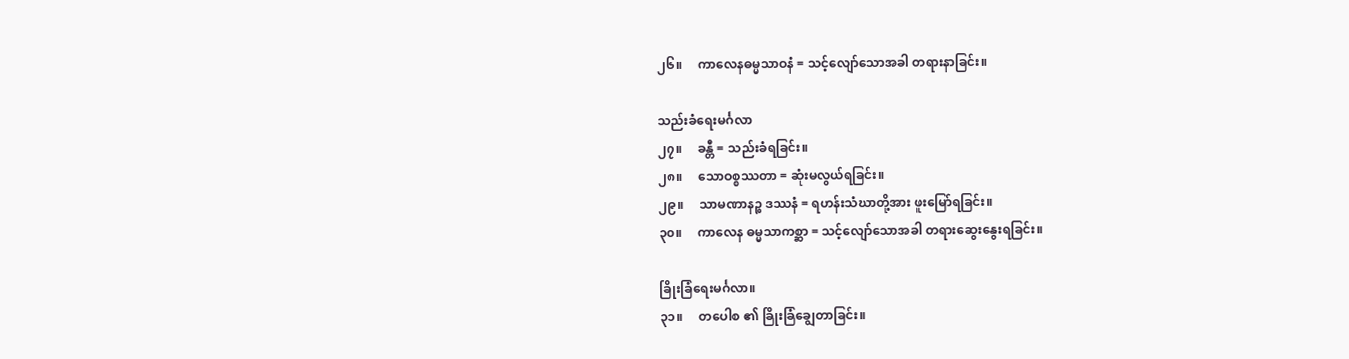၂၆။     ကာလေနဓမ္မသာဝနံ = သင့်လျော်သောအခါ တရားနာခြင်း။

သည်းခံရေးမင်္ဂလာ
၂၇။     ခန္တီ = သည်းခံရခြင်း။
၂၈။     သောဝစ္စဿတာ = ဆုံးမလွယ်ရခြင်း။
၂၉။     သာမဏာနဉ္စ ဒဿနံ = ရဟန်းသံဃာတို့အား ဖူးမြော်ရခြင်း။
၃၀။     ကာလေန ဓမ္မသာကစ္ဆာ = သင့်လျော်သောအခါ တရားဆွေးနွေးရခြင်း။

ခြိုးခြံရေးမင်္ဂလာ။
၃၁။     တပေါစ ၏ ခြိုးခြံချွေတာခြင်း။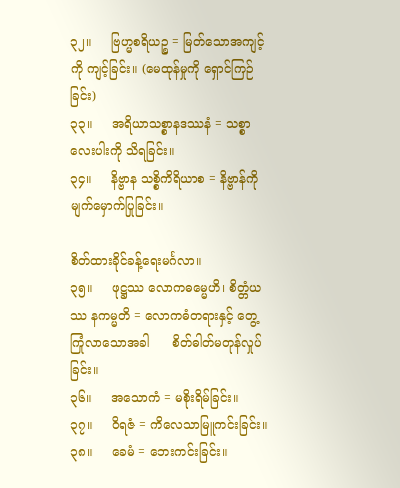၃၂။     ဗြဟ္မစရိယဉ္စ = မြတ်သောအကျင့်ကို ကျင့်ခြင်း။ (မေထုန်မှုကို ရှောင်ကြဉ်ခြင်း)
၃၃။     အရိယာသစ္စာနဒဿနံ = သစ္စာလေးပါးကို သိရခြင်း။
၃၄။     နိဗ္ဗာန သစ္စိကိရိယာစ = နိဗ္ဗာန်ကို မျက်မှောက်ပြုခြင်း။

စိတ်ထားခိုင်ခန့်ရေးမင်္ဂလာ။
၃၅။     ဖုဋ္ဌဿ လောကဓမ္မေဟိ၊ စိတ္တံယဿ နကမ္မတိ = လောကဓံတရားနှင့် တွေ့ကြုံလာသောအခါ      စိတ်ဓါတ်မတုန်လှုပ်ခြင်း။
၃၆။     အသောကံ = မစိုးရိမ်ခြင်း။
၃၇။     ဝိရဇံ = ကိလေသာမြူကင်းခြင်း။
၃၈။     ခေမံ = ဘေးကင်းခြင်း။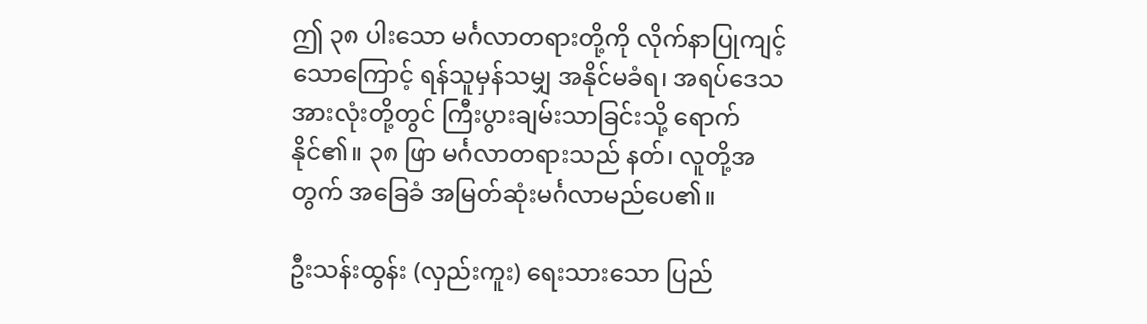ဤ ၃၈ ပါးသော မင်္ဂလာတရားတို့ကို လိုက်နာပြုကျင့်သောကြောင့် ရန်သူမှန်သမျှ အနိုင်မခံရ၊ အရပ်ဒေသအားလုံးတို့တွင် ကြီးပွားချမ်းသာခြင်းသို့ ရောက်နိုင်၏။ ၃၈ ဖြာ မင်္ဂလာတရားသည် နတ်၊ လူတို့အတွက် အခြေခံ အမြတ်ဆုံးမင်္ဂလာမည်ပေ၏။

ဦးသန်းထွန်း (လှည်းကူး) ရေးသားသော ပြည်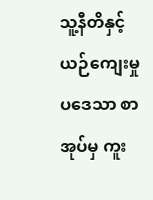သူ့နီတိနှင့် ယဉ်ကျေးမှုပဒေသာ စာအုပ်မှ ကူး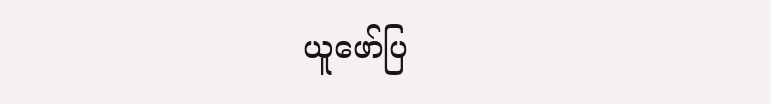ယူဖော်ပြ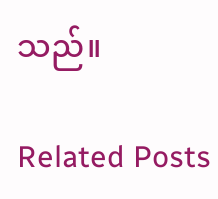သည်။

Related Posts